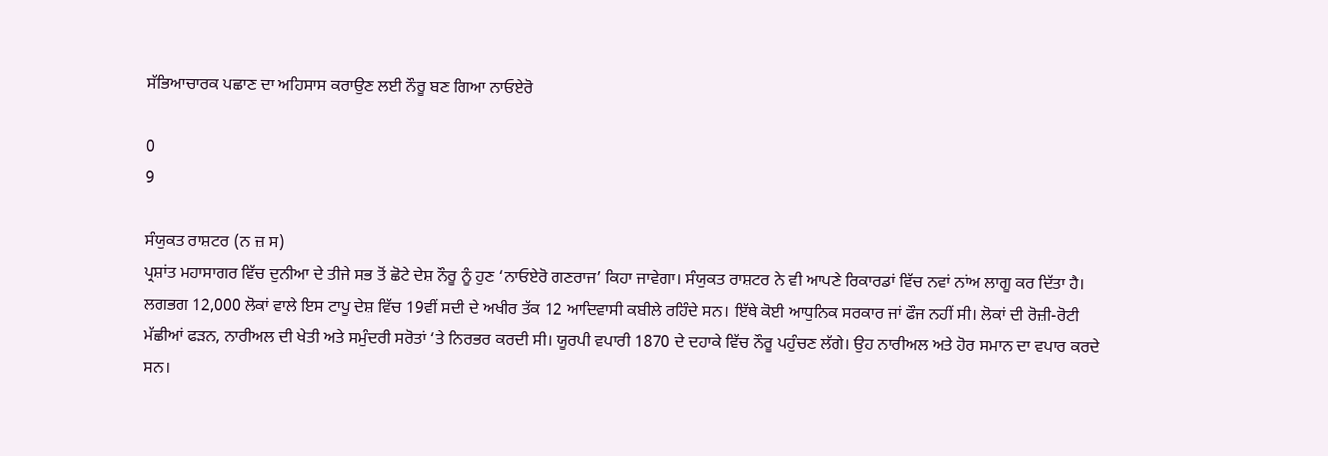ਸੱਭਿਆਚਾਰਕ ਪਛਾਣ ਦਾ ਅਹਿਸਾਸ ਕਰਾਉਣ ਲਈ ਨੌਰੂ ਬਣ ਗਿਆ ਨਾਓਏਰੋ

0
9

ਸੰਯੁਕਤ ਰਾਸ਼ਟਰ (ਨ ਜ਼ ਸ)
ਪ੍ਰਸ਼ਾਂਤ ਮਹਾਸਾਗਰ ਵਿੱਚ ਦੁਨੀਆ ਦੇ ਤੀਜੇ ਸਭ ਤੋਂ ਛੋਟੇ ਦੇਸ਼ ਨੌਰੂ ਨੂੰ ਹੁਣ ‘ਨਾਓਏਰੋ ਗਣਰਾਜ’ ਕਿਹਾ ਜਾਵੇਗਾ। ਸੰਯੁਕਤ ਰਾਸ਼ਟਰ ਨੇ ਵੀ ਆਪਣੇ ਰਿਕਾਰਡਾਂ ਵਿੱਚ ਨਵਾਂ ਨਾਂਅ ਲਾਗੂ ਕਰ ਦਿੱਤਾ ਹੈ।
ਲਗਭਗ 12,000 ਲੋਕਾਂ ਵਾਲੇ ਇਸ ਟਾਪੂ ਦੇਸ਼ ਵਿੱਚ 19ਵੀਂ ਸਦੀ ਦੇ ਅਖੀਰ ਤੱਕ 12 ਆਦਿਵਾਸੀ ਕਬੀਲੇ ਰਹਿੰਦੇ ਸਨ। ਇੱਥੇ ਕੋਈ ਆਧੁਨਿਕ ਸਰਕਾਰ ਜਾਂ ਫੌਜ ਨਹੀਂ ਸੀ। ਲੋਕਾਂ ਦੀ ਰੋਜ਼ੀ-ਰੋਟੀ ਮੱਛੀਆਂ ਫੜਨ, ਨਾਰੀਅਲ ਦੀ ਖੇਤੀ ਅਤੇ ਸਮੁੰਦਰੀ ਸਰੋਤਾਂ ‘ਤੇ ਨਿਰਭਰ ਕਰਦੀ ਸੀ। ਯੂਰਪੀ ਵਪਾਰੀ 1870 ਦੇ ਦਹਾਕੇ ਵਿੱਚ ਨੌਰੂ ਪਹੁੰਚਣ ਲੱਗੇ। ਉਹ ਨਾਰੀਅਲ ਅਤੇ ਹੋਰ ਸਮਾਨ ਦਾ ਵਪਾਰ ਕਰਦੇ ਸਨ।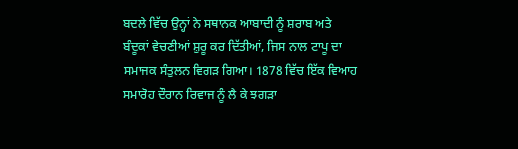ਬਦਲੇ ਵਿੱਚ ਉਨ੍ਹਾਂ ਨੇ ਸਥਾਨਕ ਆਬਾਦੀ ਨੂੰ ਸ਼ਰਾਬ ਅਤੇ ਬੰਦੂਕਾਂ ਵੇਚਣੀਆਂ ਸ਼ੁਰੂ ਕਰ ਦਿੱਤੀਆਂ, ਜਿਸ ਨਾਲ ਟਾਪੂ ਦਾ ਸਮਾਜਕ ਸੰਤੁਲਨ ਵਿਗੜ ਗਿਆ। 1878 ਵਿੱਚ ਇੱਕ ਵਿਆਹ ਸਮਾਰੋਹ ਦੌਰਾਨ ਰਿਵਾਜ ਨੂੰ ਲੈ ਕੇ ਝਗੜਾ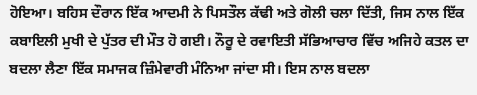ਹੋਇਆ। ਬਹਿਸ ਦੌਰਾਨ ਇੱਕ ਆਦਮੀ ਨੇ ਪਿਸਤੌਲ ਕੱਢੀ ਅਤੇ ਗੋਲੀ ਚਲਾ ਦਿੱਤੀ, ਜਿਸ ਨਾਲ ਇੱਕ ਕਬਾਇਲੀ ਮੁਖੀ ਦੇ ਪੁੱਤਰ ਦੀ ਮੌਤ ਹੋ ਗਈ। ਨੌਰੂ ਦੇ ਰਵਾਇਤੀ ਸੱਭਿਆਚਾਰ ਵਿੱਚ ਅਜਿਹੇ ਕਤਲ ਦਾ ਬਦਲਾ ਲੈਣਾ ਇੱਕ ਸਮਾਜਕ ਜ਼ਿੰਮੇਵਾਰੀ ਮੰਨਿਆ ਜਾਂਦਾ ਸੀ। ਇਸ ਨਾਲ ਬਦਲਾ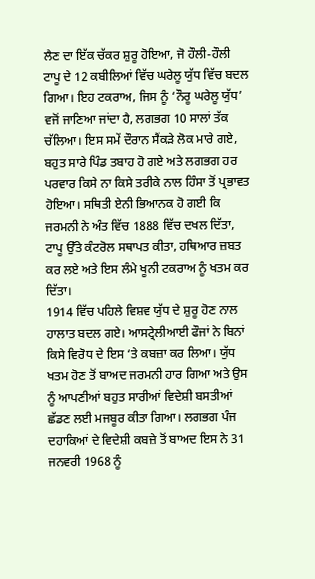ਲੈਣ ਦਾ ਇੱਕ ਚੱਕਰ ਸ਼ੁਰੂ ਹੋਇਆ, ਜੋ ਹੌਲੀ-ਹੌਲੀ ਟਾਪੂ ਦੇ 12 ਕਬੀਲਿਆਂ ਵਿੱਚ ਘਰੇਲੂ ਯੁੱਧ ਵਿੱਚ ਬਦਲ ਗਿਆ। ਇਹ ਟਕਰਾਅ, ਜਿਸ ਨੂੰ ‘ਨੌਰੂ ਘਰੇਲੂ ਯੁੱਧ’ ਵਜੋਂ ਜਾਣਿਆ ਜਾਂਦਾ ਹੈ, ਲਗਭਗ 10 ਸਾਲਾਂ ਤੱਕ ਚੱਲਿਆ। ਇਸ ਸਮੇਂ ਦੌਰਾਨ ਸੈਂਕੜੇ ਲੋਕ ਮਾਰੇ ਗਏ, ਬਹੁਤ ਸਾਰੇ ਪਿੰਡ ਤਬਾਹ ਹੋ ਗਏ ਅਤੇ ਲਗਭਗ ਹਰ ਪਰਵਾਰ ਕਿਸੇ ਨਾ ਕਿਸੇ ਤਰੀਕੇ ਨਾਲ ਹਿੰਸਾ ਤੋਂ ਪ੍ਰਭਾਵਤ ਹੋਇਆ। ਸਥਿਤੀ ਏਨੀ ਭਿਆਨਕ ਹੋ ਗਈ ਕਿ ਜਰਮਨੀ ਨੇ ਅੰਤ ਵਿੱਚ 1888 ਵਿੱਚ ਦਖਲ ਦਿੱਤਾ, ਟਾਪੂ ਉੱਤੇ ਕੰਟਰੋਲ ਸਥਾਪਤ ਕੀਤਾ, ਹਥਿਆਰ ਜ਼ਬਤ ਕਰ ਲਏ ਅਤੇ ਇਸ ਲੰਮੇ ਖੂਨੀ ਟਕਰਾਅ ਨੂੰ ਖਤਮ ਕਰ ਦਿੱਤਾ।
1914 ਵਿੱਚ ਪਹਿਲੇ ਵਿਸ਼ਵ ਯੁੱਧ ਦੇ ਸ਼ੁਰੂ ਹੋਣ ਨਾਲ ਹਾਲਾਤ ਬਦਲ ਗਏ। ਆਸਟ੍ਰੇਲੀਆਈ ਫੌਜਾਂ ਨੇ ਬਿਨਾਂ ਕਿਸੇ ਵਿਰੋਧ ਦੇ ਇਸ ‘ਤੇ ਕਬਜ਼ਾ ਕਰ ਲਿਆ। ਯੁੱਧ ਖਤਮ ਹੋਣ ਤੋਂ ਬਾਅਦ ਜਰਮਨੀ ਹਾਰ ਗਿਆ ਅਤੇ ਉਸ ਨੂੰ ਆਪਣੀਆਂ ਬਹੁਤ ਸਾਰੀਆਂ ਵਿਦੇਸ਼ੀ ਬਸਤੀਆਂ ਛੱਡਣ ਲਈ ਮਜਬੂਰ ਕੀਤਾ ਗਿਆ। ਲਗਭਗ ਪੰਜ ਦਹਾਕਿਆਂ ਦੇ ਵਿਦੇਸ਼ੀ ਕਬਜ਼ੇ ਤੋਂ ਬਾਅਦ ਇਸ ਨੇ 31 ਜਨਵਰੀ 1968 ਨੂੰ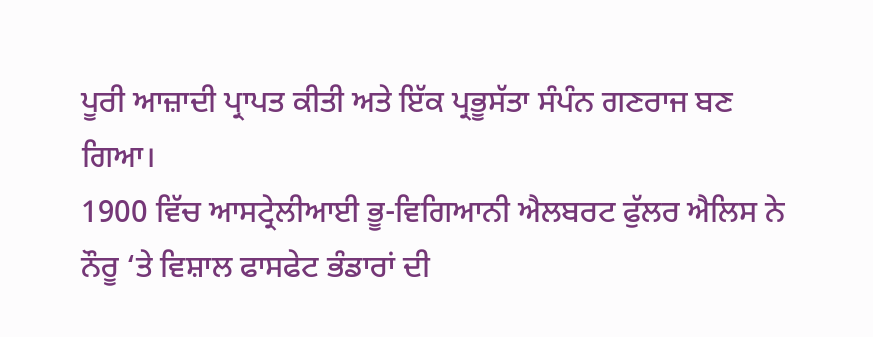ਪੂਰੀ ਆਜ਼ਾਦੀ ਪ੍ਰਾਪਤ ਕੀਤੀ ਅਤੇ ਇੱਕ ਪ੍ਰਭੂਸੱਤਾ ਸੰਪੰਨ ਗਣਰਾਜ ਬਣ ਗਿਆ।
1900 ਵਿੱਚ ਆਸਟ੍ਰੇਲੀਆਈ ਭੂ-ਵਿਗਿਆਨੀ ਐਲਬਰਟ ਫੁੱਲਰ ਐਲਿਸ ਨੇ ਨੌਰੂ ‘ਤੇ ਵਿਸ਼ਾਲ ਫਾਸਫੇਟ ਭੰਡਾਰਾਂ ਦੀ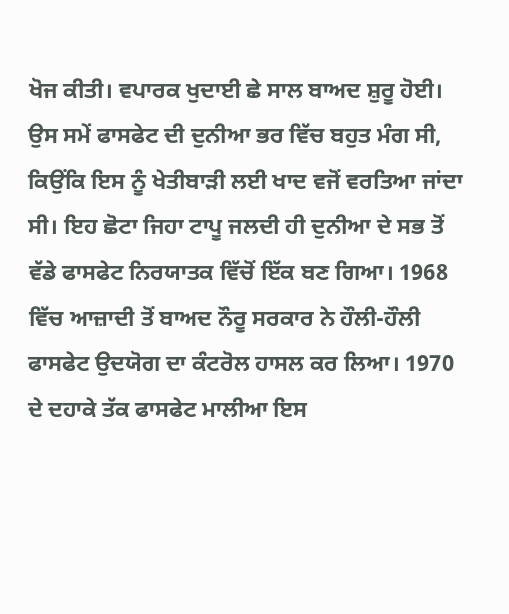ਖੋਜ ਕੀਤੀ। ਵਪਾਰਕ ਖੁਦਾਈ ਛੇ ਸਾਲ ਬਾਅਦ ਸ਼ੁਰੂ ਹੋਈ। ਉਸ ਸਮੇਂ ਫਾਸਫੇਟ ਦੀ ਦੁਨੀਆ ਭਰ ਵਿੱਚ ਬਹੁਤ ਮੰਗ ਸੀ, ਕਿਉਂਕਿ ਇਸ ਨੂੰ ਖੇਤੀਬਾੜੀ ਲਈ ਖਾਦ ਵਜੋਂ ਵਰਤਿਆ ਜਾਂਦਾ ਸੀ। ਇਹ ਛੋਟਾ ਜਿਹਾ ਟਾਪੂ ਜਲਦੀ ਹੀ ਦੁਨੀਆ ਦੇ ਸਭ ਤੋਂ ਵੱਡੇ ਫਾਸਫੇਟ ਨਿਰਯਾਤਕ ਵਿੱਚੋਂ ਇੱਕ ਬਣ ਗਿਆ। 1968 ਵਿੱਚ ਆਜ਼ਾਦੀ ਤੋਂ ਬਾਅਦ ਨੌਰੂ ਸਰਕਾਰ ਨੇ ਹੌਲੀ-ਹੌਲੀ ਫਾਸਫੇਟ ਉਦਯੋਗ ਦਾ ਕੰਟਰੋਲ ਹਾਸਲ ਕਰ ਲਿਆ। 1970 ਦੇ ਦਹਾਕੇ ਤੱਕ ਫਾਸਫੇਟ ਮਾਲੀਆ ਇਸ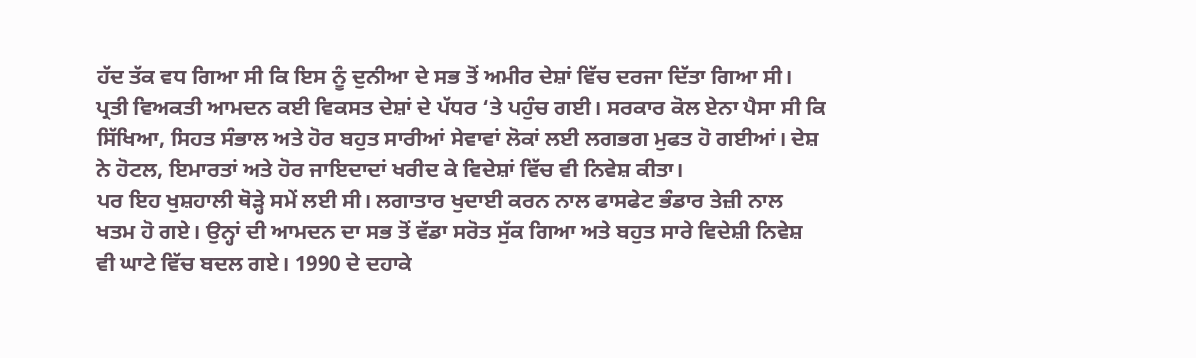ਹੱਦ ਤੱਕ ਵਧ ਗਿਆ ਸੀ ਕਿ ਇਸ ਨੂੰ ਦੁਨੀਆ ਦੇ ਸਭ ਤੋਂ ਅਮੀਰ ਦੇਸ਼ਾਂ ਵਿੱਚ ਦਰਜਾ ਦਿੱਤਾ ਗਿਆ ਸੀ। ਪ੍ਰਤੀ ਵਿਅਕਤੀ ਆਮਦਨ ਕਈ ਵਿਕਸਤ ਦੇਸ਼ਾਂ ਦੇ ਪੱਧਰ ‘ਤੇ ਪਹੁੰਚ ਗਈ। ਸਰਕਾਰ ਕੋਲ ਏਨਾ ਪੈਸਾ ਸੀ ਕਿ ਸਿੱਖਿਆ, ਸਿਹਤ ਸੰਭਾਲ ਅਤੇ ਹੋਰ ਬਹੁਤ ਸਾਰੀਆਂ ਸੇਵਾਵਾਂ ਲੋਕਾਂ ਲਈ ਲਗਭਗ ਮੁਫਤ ਹੋ ਗਈਆਂ। ਦੇਸ਼ ਨੇ ਹੋਟਲ, ਇਮਾਰਤਾਂ ਅਤੇ ਹੋਰ ਜਾਇਦਾਦਾਂ ਖਰੀਦ ਕੇ ਵਿਦੇਸ਼ਾਂ ਵਿੱਚ ਵੀ ਨਿਵੇਸ਼ ਕੀਤਾ।
ਪਰ ਇਹ ਖੁਸ਼ਹਾਲੀ ਥੋੜ੍ਹੇ ਸਮੇਂ ਲਈ ਸੀ। ਲਗਾਤਾਰ ਖੁਦਾਈ ਕਰਨ ਨਾਲ ਫਾਸਫੇਟ ਭੰਡਾਰ ਤੇਜ਼ੀ ਨਾਲ ਖਤਮ ਹੋ ਗਏ। ਉਨ੍ਹਾਂ ਦੀ ਆਮਦਨ ਦਾ ਸਭ ਤੋਂ ਵੱਡਾ ਸਰੋਤ ਸੁੱਕ ਗਿਆ ਅਤੇ ਬਹੁਤ ਸਾਰੇ ਵਿਦੇਸ਼ੀ ਨਿਵੇਸ਼ ਵੀ ਘਾਟੇ ਵਿੱਚ ਬਦਲ ਗਏ। 1990 ਦੇ ਦਹਾਕੇ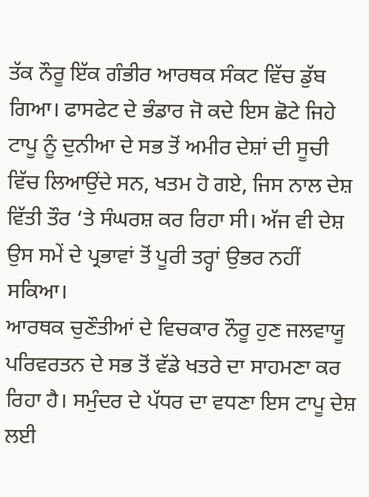ਤੱਕ ਨੌਰੂ ਇੱਕ ਗੰਭੀਰ ਆਰਥਕ ਸੰਕਟ ਵਿੱਚ ਡੁੱਬ ਗਿਆ। ਫਾਸਫੇਟ ਦੇ ਭੰਡਾਰ ਜੋ ਕਦੇ ਇਸ ਛੋਟੇ ਜਿਹੇ ਟਾਪੂ ਨੂੰ ਦੁਨੀਆ ਦੇ ਸਭ ਤੋਂ ਅਮੀਰ ਦੇਸ਼ਾਂ ਦੀ ਸੂਚੀ ਵਿੱਚ ਲਿਆਉਂਦੇ ਸਨ, ਖਤਮ ਹੋ ਗਏ, ਜਿਸ ਨਾਲ ਦੇਸ਼ ਵਿੱਤੀ ਤੌਰ ‘ਤੇ ਸੰਘਰਸ਼ ਕਰ ਰਿਹਾ ਸੀ। ਅੱਜ ਵੀ ਦੇਸ਼ ਉਸ ਸਮੇਂ ਦੇ ਪ੍ਰਭਾਵਾਂ ਤੋਂ ਪੂਰੀ ਤਰ੍ਹਾਂ ਉਭਰ ਨਹੀਂ ਸਕਿਆ।
ਆਰਥਕ ਚੁਣੌਤੀਆਂ ਦੇ ਵਿਚਕਾਰ ਨੌਰੂ ਹੁਣ ਜਲਵਾਯੂ ਪਰਿਵਰਤਨ ਦੇ ਸਭ ਤੋਂ ਵੱਡੇ ਖਤਰੇ ਦਾ ਸਾਹਮਣਾ ਕਰ ਰਿਹਾ ਹੈ। ਸਮੁੰਦਰ ਦੇ ਪੱਧਰ ਦਾ ਵਧਣਾ ਇਸ ਟਾਪੂ ਦੇਸ਼ ਲਈ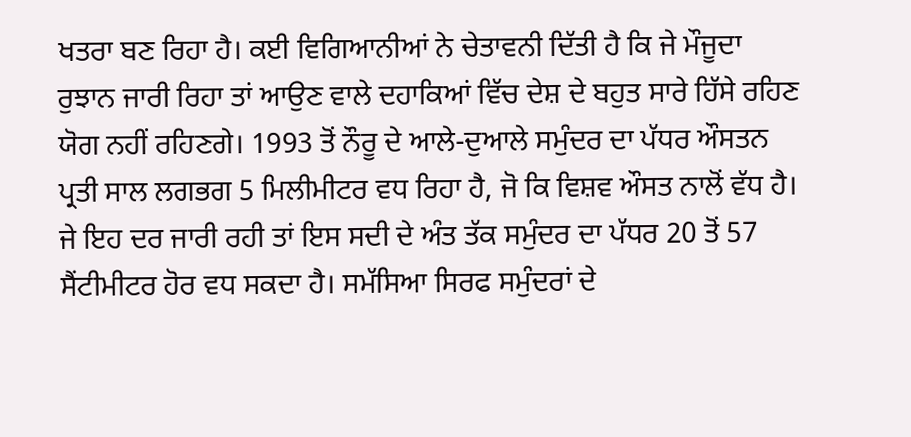ਖਤਰਾ ਬਣ ਰਿਹਾ ਹੈ। ਕਈ ਵਿਗਿਆਨੀਆਂ ਨੇ ਚੇਤਾਵਨੀ ਦਿੱਤੀ ਹੈ ਕਿ ਜੇ ਮੌਜੂਦਾ ਰੁਝਾਨ ਜਾਰੀ ਰਿਹਾ ਤਾਂ ਆਉਣ ਵਾਲੇ ਦਹਾਕਿਆਂ ਵਿੱਚ ਦੇਸ਼ ਦੇ ਬਹੁਤ ਸਾਰੇ ਹਿੱਸੇ ਰਹਿਣ ਯੋਗ ਨਹੀਂ ਰਹਿਣਗੇ। 1993 ਤੋਂ ਨੌਰੂ ਦੇ ਆਲੇ-ਦੁਆਲੇ ਸਮੁੰਦਰ ਦਾ ਪੱਧਰ ਔਸਤਨ ਪ੍ਰਤੀ ਸਾਲ ਲਗਭਗ 5 ਮਿਲੀਮੀਟਰ ਵਧ ਰਿਹਾ ਹੈ, ਜੋ ਕਿ ਵਿਸ਼ਵ ਔਸਤ ਨਾਲੋਂ ਵੱਧ ਹੈ। ਜੇ ਇਹ ਦਰ ਜਾਰੀ ਰਹੀ ਤਾਂ ਇਸ ਸਦੀ ਦੇ ਅੰਤ ਤੱਕ ਸਮੁੰਦਰ ਦਾ ਪੱਧਰ 20 ਤੋਂ 57 ਸੈਂਟੀਮੀਟਰ ਹੋਰ ਵਧ ਸਕਦਾ ਹੈ। ਸਮੱਸਿਆ ਸਿਰਫ ਸਮੁੰਦਰਾਂ ਦੇ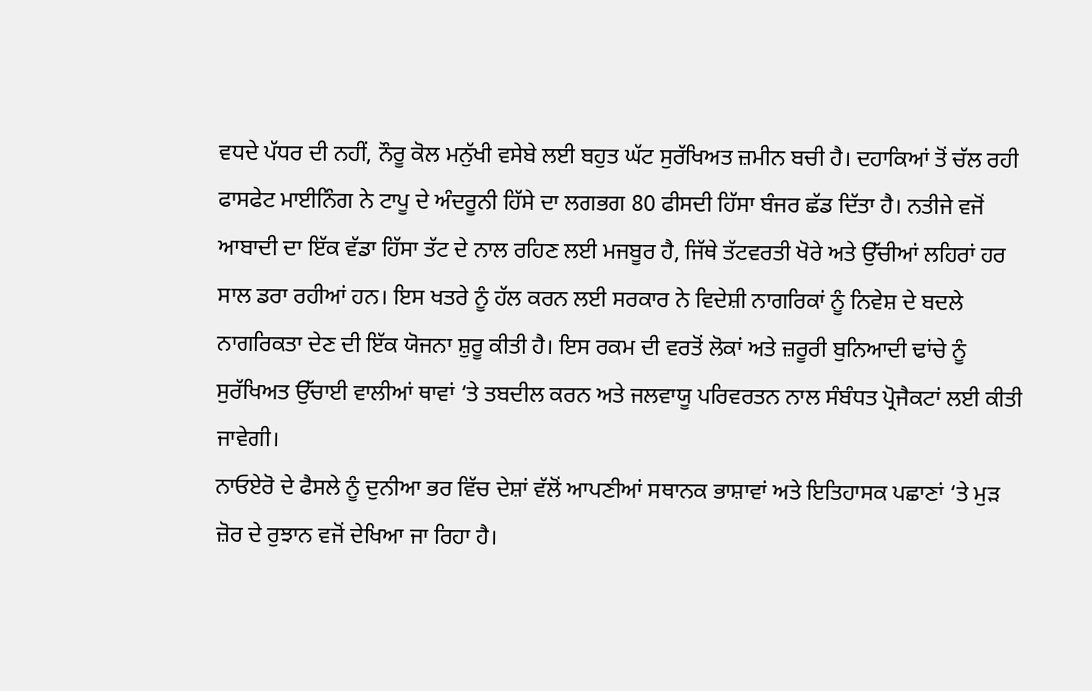ਵਧਦੇ ਪੱਧਰ ਦੀ ਨਹੀਂ, ਨੌਰੂ ਕੋਲ ਮਨੁੱਖੀ ਵਸੇਬੇ ਲਈ ਬਹੁਤ ਘੱਟ ਸੁਰੱਖਿਅਤ ਜ਼ਮੀਨ ਬਚੀ ਹੈ। ਦਹਾਕਿਆਂ ਤੋਂ ਚੱਲ ਰਹੀ ਫਾਸਫੇਟ ਮਾਈਨਿੰਗ ਨੇ ਟਾਪੂ ਦੇ ਅੰਦਰੂਨੀ ਹਿੱਸੇ ਦਾ ਲਗਭਗ 80 ਫੀਸਦੀ ਹਿੱਸਾ ਬੰਜਰ ਛੱਡ ਦਿੱਤਾ ਹੈ। ਨਤੀਜੇ ਵਜੋਂ ਆਬਾਦੀ ਦਾ ਇੱਕ ਵੱਡਾ ਹਿੱਸਾ ਤੱਟ ਦੇ ਨਾਲ ਰਹਿਣ ਲਈ ਮਜਬੂਰ ਹੈ, ਜਿੱਥੇ ਤੱਟਵਰਤੀ ਖੋਰੇ ਅਤੇ ਉੱਚੀਆਂ ਲਹਿਰਾਂ ਹਰ ਸਾਲ ਡਰਾ ਰਹੀਆਂ ਹਨ। ਇਸ ਖਤਰੇ ਨੂੰ ਹੱਲ ਕਰਨ ਲਈ ਸਰਕਾਰ ਨੇ ਵਿਦੇਸ਼ੀ ਨਾਗਰਿਕਾਂ ਨੂੰ ਨਿਵੇਸ਼ ਦੇ ਬਦਲੇ ਨਾਗਰਿਕਤਾ ਦੇਣ ਦੀ ਇੱਕ ਯੋਜਨਾ ਸ਼ੁਰੂ ਕੀਤੀ ਹੈ। ਇਸ ਰਕਮ ਦੀ ਵਰਤੋਂ ਲੋਕਾਂ ਅਤੇ ਜ਼ਰੂਰੀ ਬੁਨਿਆਦੀ ਢਾਂਚੇ ਨੂੰ ਸੁਰੱਖਿਅਤ ਉੱਚਾਈ ਵਾਲੀਆਂ ਥਾਵਾਂ ‘ਤੇ ਤਬਦੀਲ ਕਰਨ ਅਤੇ ਜਲਵਾਯੂ ਪਰਿਵਰਤਨ ਨਾਲ ਸੰਬੰਧਤ ਪ੍ਰੋਜੈਕਟਾਂ ਲਈ ਕੀਤੀ ਜਾਵੇਗੀ।
ਨਾਓਏਰੋ ਦੇ ਫੈਸਲੇ ਨੂੰ ਦੁਨੀਆ ਭਰ ਵਿੱਚ ਦੇਸ਼ਾਂ ਵੱਲੋਂ ਆਪਣੀਆਂ ਸਥਾਨਕ ਭਾਸ਼ਾਵਾਂ ਅਤੇ ਇਤਿਹਾਸਕ ਪਛਾਣਾਂ ‘ਤੇ ਮੁੜ ਜ਼ੋਰ ਦੇ ਰੁਝਾਨ ਵਜੋਂ ਦੇਖਿਆ ਜਾ ਰਿਹਾ ਹੈ।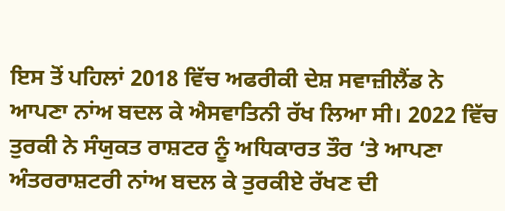ਇਸ ਤੋਂ ਪਹਿਲਾਂ 2018 ਵਿੱਚ ਅਫਰੀਕੀ ਦੇਸ਼ ਸਵਾਜ਼ੀਲੈਂਡ ਨੇ ਆਪਣਾ ਨਾਂਅ ਬਦਲ ਕੇ ਐਸਵਾਤਿਨੀ ਰੱਖ ਲਿਆ ਸੀ। 2022 ਵਿੱਚ ਤੁਰਕੀ ਨੇ ਸੰਯੁਕਤ ਰਾਸ਼ਟਰ ਨੂੰ ਅਧਿਕਾਰਤ ਤੌਰ ‘ਤੇ ਆਪਣਾ ਅੰਤਰਰਾਸ਼ਟਰੀ ਨਾਂਅ ਬਦਲ ਕੇ ਤੁਰਕੀਏ ਰੱਖਣ ਦੀ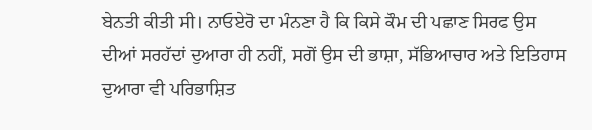ਬੇਨਤੀ ਕੀਤੀ ਸੀ। ਨਾਓਏਰੋ ਦਾ ਮੰਨਣਾ ਹੈ ਕਿ ਕਿਸੇ ਕੌਮ ਦੀ ਪਛਾਣ ਸਿਰਫ ਉਸ ਦੀਆਂ ਸਰਹੱਦਾਂ ਦੁਆਰਾ ਹੀ ਨਹੀਂ, ਸਗੋਂ ਉਸ ਦੀ ਭਾਸ਼ਾ, ਸੱਭਿਆਚਾਰ ਅਤੇ ਇਤਿਹਾਸ ਦੁਆਰਾ ਵੀ ਪਰਿਭਾਸ਼ਿਤ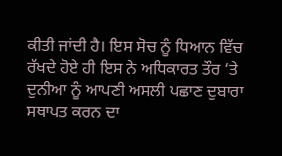ਕੀਤੀ ਜਾਂਦੀ ਹੈ। ਇਸ ਸੋਚ ਨੂੰ ਧਿਆਨ ਵਿੱਚ ਰੱਖਦੇ ਹੋਏ ਹੀ ਇਸ ਨੇ ਅਧਿਕਾਰਤ ਤੌਰ ‘ਤੇ ਦੁਨੀਆ ਨੂੰ ਆਪਣੀ ਅਸਲੀ ਪਛਾਣ ਦੁਬਾਰਾ ਸਥਾਪਤ ਕਰਨ ਦਾ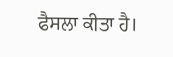ਫੈਸਲਾ ਕੀਤਾ ਹੈ।